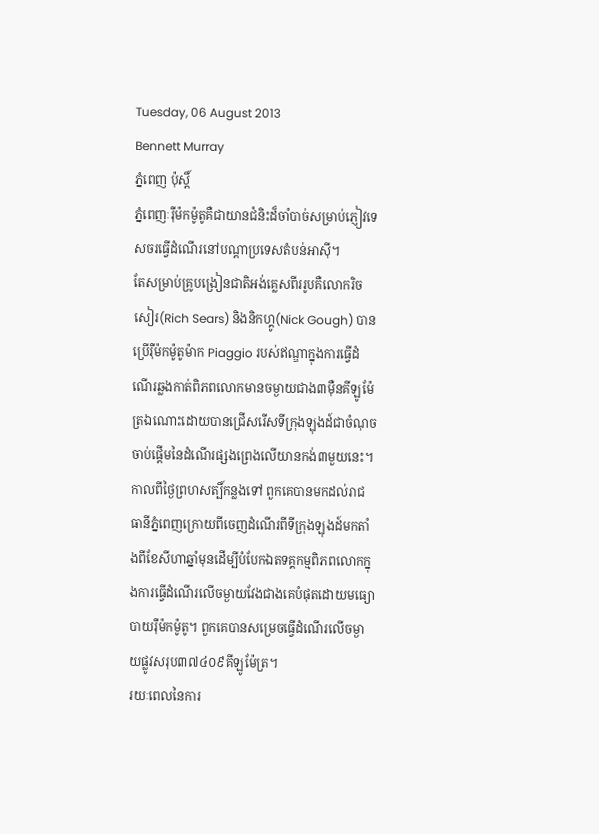Tuesday, 06 August 2013
Bennett Murray
ភ្នំពេញ ប៉ុស្តិ៍
ភ្នំពេញៈរ៉ឺម៉កម៉ូតូគឺជាយានជំនិះដ៏ចាំបាច់សម្រាប់ភ្ញៀវទេសចរធ្វើដំណើរនៅបណ្ដាប្រទេសតំបន់អាស៊ី។
តែសម្រាប់គ្រូបង្រៀនជាតិអង់គ្លេសពីររូបគឺលោករិច សៀរ(Rich Sears) និងនិកហ្គូ(Nick Gough) បានប្រើរ៉ឺម៉កម៉ូតូម៉ាក Piaggio របស់ឥណ្ឌាក្នុងការធ្វើដំណើរឆ្លងកាត់ពិភពលោកមានចម្ងាយជាង៣ម៉ឺនគីឡូម៉ែត្រឯណោះដោយបានជ្រើសរើសទីក្រុងឡុងដ៍ជាចំណុចចាប់ផ្ដើមនៃដំណើរផ្សងព្រេងលើយានកង់៣មួយនេះ។
កាលពីថ្ងៃព្រហសត្បិ៍កន្លងទៅ ពួកគេបានមកដល់រាជធានីភ្នំពេញក្រោយពីចេញដំណើរពីទីក្រុងឡុងដ៍មកតាំងពីខែសីហាឆ្នាំមុនដើម្បីបំបែកឯតទគ្គកម្មពិភពលោកក្នុងការធ្វើដំណើរលើចម្ងាយវែងជាងគេបំផុតដោយមធ្យោបាយរ៉ឺម៉កម៉ូតូ។ ពួកគេបានសម្រេចធ្វើដំណើរលើចម្ងាយផ្លូវសរុប៣៧៤០៩គីឡូម៉ែត្រ។
រយៈពេលនៃការ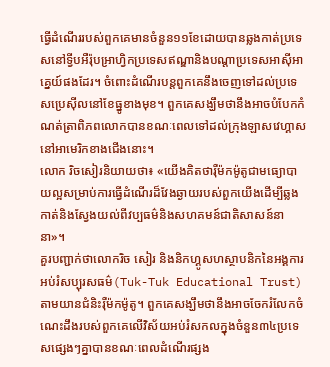ធ្វើដំណើររបស់ពួកគេមានចំនួន១១ខែដោយបានឆ្លងកាត់ប្រទេសនៅទ្វីបអឺរ៉ុបអា្រហ្វិកប្រទេសឥណ្ឌានិងបណ្តាប្រទេសអាស៊ីអាគ្នេយ៍ផងដែរ។ ចំពោះដំណើរបន្តពួកគេនឹងចេញទៅដល់ប្រទេសប្រេស៊ីលនៅខែធ្នូខាងមុខ។ ពួកគេសង្ឃឹមថានឹងអាចបំបែកកំណត់ត្រាពិភពលោកបានខណៈពេលទៅដល់ក្រុងឡាសវេហ្គាសនៅអាមេរិកខាងជើងនោះ។
លោក រិចសៀរនិយាយថា៖ «យើងគិតថារ៉ឺម៉កម៉ូតូជាមធ្យោបាយល្អសម្រាប់ការធ្វើដំណើរដ៏វែងឆ្ងាយរបស់ពួកយើងដើម្បីឆ្លងកាត់និងស្វែងយល់ពីវប្បធម៌និងសហគមន៍ជាតិសាសន៍នានា»។
គួរបញ្ជាក់ថាលោករិច សៀរ និងនិកហ្គូសហស្ថាបនិកនៃអង្គការអប់រំសប្បុរសធម៌(Tuk-Tuk Educational Trust)តាមយានជំនិះរ៉ឺម៉កម៉ូតូ។ ពួកគេសង្ឃឹមថានឹងអាចចែករំលែកចំណេះដឹងរបស់ពួកគេលើវិស័យអប់រំសកលក្នុងចំនួន៣៤ប្រទេសផ្សេងៗគ្នាបានខណៈពេលដំណើរផ្សង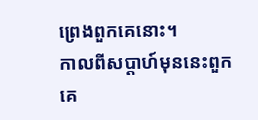ព្រេងពួកគេនោះ។
កាលពីសប្តាហ៍មុននេះពួកគេ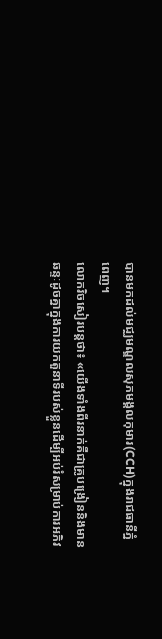បានមកដល់មជ្ឈមណ្ឌលសុភមង្គលកុមារ(CCH)ក្នុងរាជធានីភ្នំពេញ។
លោករិចសៀរបន្តថា៖ «យើងទាំងពីរនាក់គឺជាគ្រូបង្រៀននិងមានឆន្ទៈដូចគ្នាក្នុងការយកតួនាទីរបស់ខ្លួនដើម្បីអប់រំសម្រាប់ការអភិវ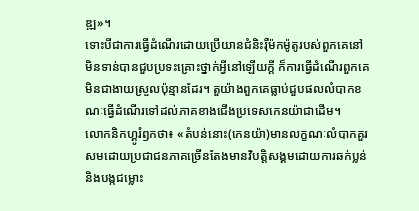ឌ្ឍ»។
ទោះបីជាការធ្វើដំណើរដោយប្រើយានជំនិះរ៉ឺម៉កម៉ូតូរបស់ពួកគេនៅមិនទាន់បានជួបប្រទះគ្រោះថ្នាក់អ្វីនៅឡើយក្តី ក៏ការធ្វើដំណើរពួកគេមិនជាងាយស្រួលប៉ុន្មានដែរ។ តួយ៉ាងពួកគេធ្លាប់ជួបផលលំបាកខណៈធ្វើដំណើរទៅដល់ភាគខាងជើងប្រទេសកេនយ៉ាជាដើម។
លោកនិកហ្គូរំឭកថា៖ «តំបន់នោះ(កេនយ៉ា)មានលក្ខណៈលំបាកគួរសមដោយប្រជាជនភាគច្រើនតែងមានវិបត្តិសង្គមដោយការឆក់ប្លន់និងបង្កជម្លោះ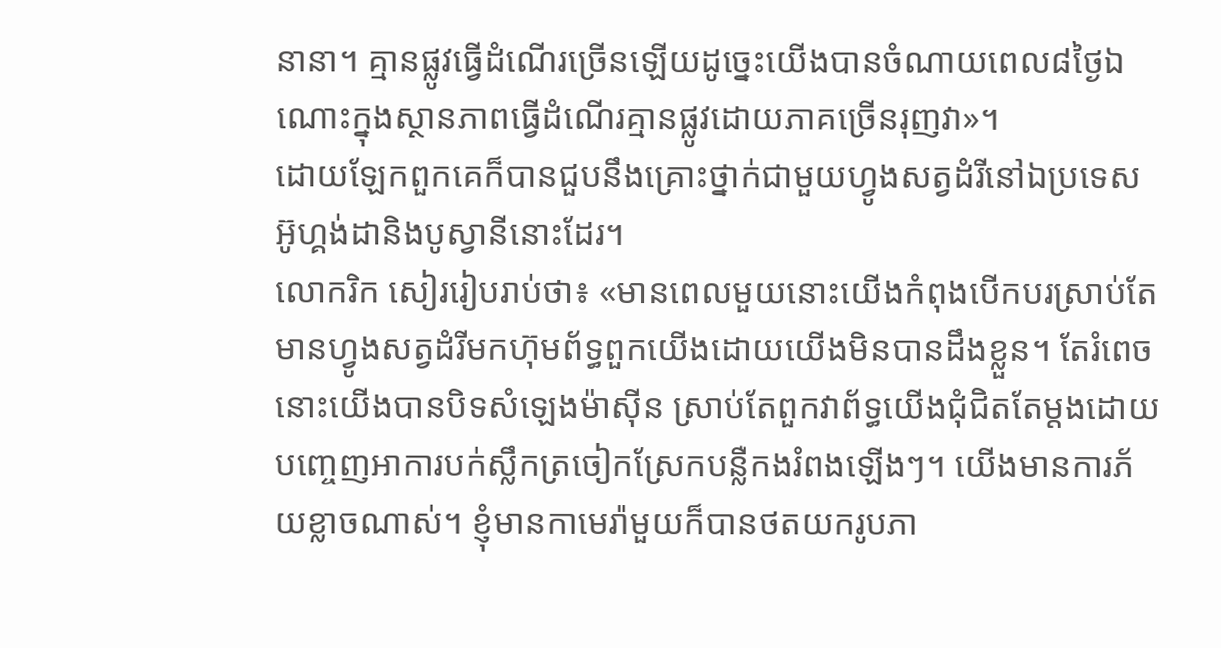នានា។ គ្មានផ្លូវធ្វើដំណើរច្រើនឡើយដូច្នេះយើងបានចំណាយពេល៨ថ្ងៃឯណោះក្នុងស្ថានភាពធ្វើដំណើរគ្មានផ្លូវដោយភាគច្រើនរុញវា»។
ដោយឡែកពួកគេក៏បានជួបនឹងគ្រោះថ្នាក់ជាមួយហ្វូងសត្វដំរីនៅឯប្រទេសអ៊ូហ្គង់ដានិងបូស្វានីនោះដែរ។
លោករិក សៀររៀបរាប់ថា៖ «មានពេលមួយនោះយើងកំពុងបើកបរស្រាប់តែមានហ្វូងសត្វដំរីមកហ៊ុមព័ទ្ធពួកយើងដោយយើងមិនបានដឹងខ្លួន។ តែរំពេចនោះយើងបានបិទសំឡេងម៉ាស៊ីន ស្រាប់តែពួកវាព័ទ្ធយើងជុំជិតតែម្តងដោយបញ្ចេញអាការបក់ស្លឹកត្រចៀកស្រែកបន្លឺកងរំពងឡើងៗ។ យើងមានការភ័យខ្លាចណាស់។ ខ្ញុំមានកាមេរ៉ាមួយក៏បានថតយករូបភា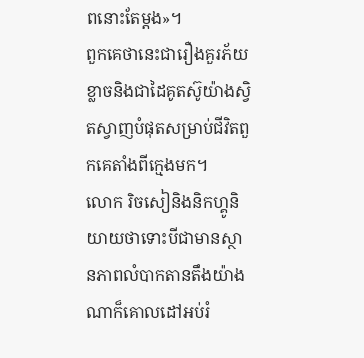ពនោះតែម្តង»។
ពួកគេថានេះជារឿងគួរភ័យខ្លាចនិងជាដៃគូតស៊ូយ៉ាងស្វិតស្វាញបំផុតសម្រាប់ជីវិតពួកគេតាំងពីក្មេងមក។
លោក រិចសៀនិងនិកហ្គូនិយាយថាទោះបីជាមានស្ថានភាពលំបាកតានតឹងយ៉ាងណាក៏គោលដៅអប់រំ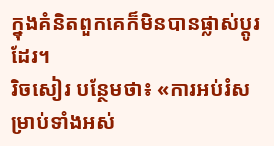ក្នុងគំនិតពួកគេក៏មិនបានផ្លាស់ប្តូរដែរ។
រិចសៀរ បន្ថែមថា៖ «ការអប់រំសម្រាប់ទាំងអស់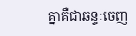គ្នាគឺជាឆន្ទៈចេញ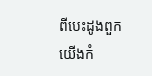ពីបេះដូងពួកយើងកំ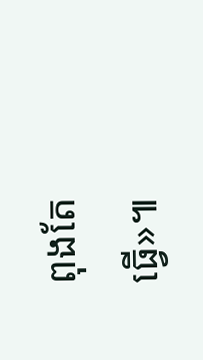ពុងតែធ្វើ»៕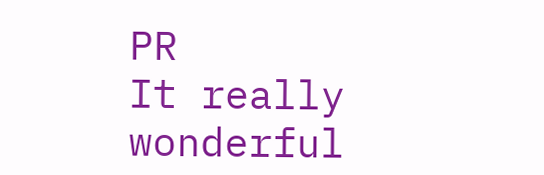PR
It really wonderful